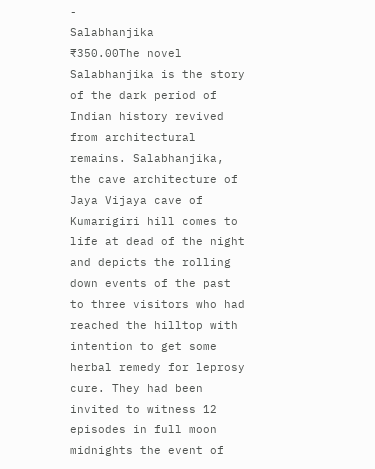-
Salabhanjika
₹350.00The novel Salabhanjika is the story of the dark period of Indian history revived from architectural remains. Salabhanjika, the cave architecture of Jaya Vijaya cave of Kumarigiri hill comes to life at dead of the night and depicts the rolling down events of the past to three visitors who had reached the hilltop with intention to get some herbal remedy for leprosy cure. They had been invited to witness 12 episodes in full moon midnights the event of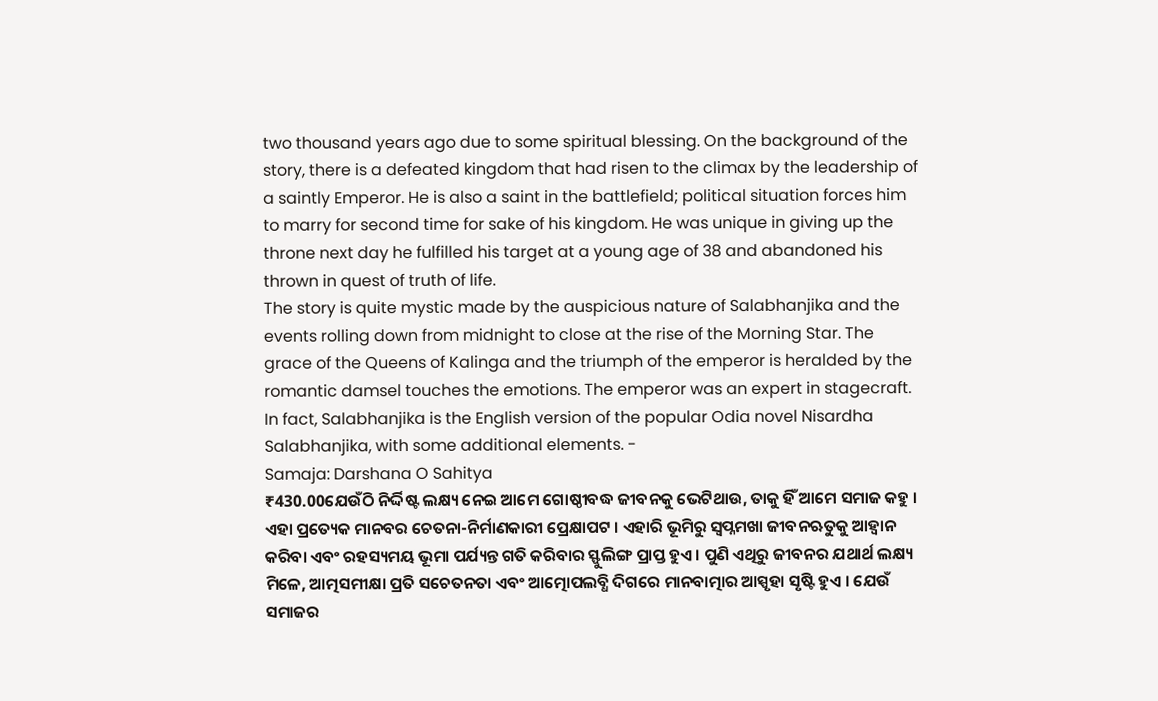two thousand years ago due to some spiritual blessing. On the background of the story, there is a defeated kingdom that had risen to the climax by the leadership of a saintly Emperor. He is also a saint in the battlefield; political situation forces him to marry for second time for sake of his kingdom. He was unique in giving up the throne next day he fulfilled his target at a young age of 38 and abandoned his thrown in quest of truth of life.
The story is quite mystic made by the auspicious nature of Salabhanjika and the events rolling down from midnight to close at the rise of the Morning Star. The grace of the Queens of Kalinga and the triumph of the emperor is heralded by the romantic damsel touches the emotions. The emperor was an expert in stagecraft.
In fact, Salabhanjika is the English version of the popular Odia novel Nisardha Salabhanjika, with some additional elements. -
Samaja: Darshana O Sahitya
₹430.00ଯେଉଁଠି ନିର୍ଦ୍ଦିଷ୍ଟ ଲକ୍ଷ୍ୟ ନେଇ ଆମେ ଗୋଷ୍ଠୀବଦ୍ଧ ଜୀବନକୁ ଭେଟିଥାଉ, ତାକୁ ହିଁ ଆମେ ସମାଜ କହୁ । ଏହା ପ୍ରତ୍ୟେକ ମାନବର ଚେତନା-ନିର୍ମାଣକାରୀ ପ୍ରେକ୍ଷାପଟ । ଏହାରି ଭୂମିରୁ ସ୍ୱପ୍ନମଖା ଜୀବନଋତୁକୁ ଆହ୍ୱାନ କରିବା ଏବଂ ରହସ୍ୟମୟ ଭୂମା ପର୍ଯ୍ୟନ୍ତ ଗତି କରିବାର ସ୍ଫୁଲିଙ୍ଗ ପ୍ରାପ୍ତ ହୁଏ । ପୁଣି ଏଥିରୁ ଜୀବନର ଯଥାର୍ଥ ଲକ୍ଷ୍ୟ ମିଳେ, ଆତ୍ମସମୀକ୍ଷା ପ୍ରତି ସଚେତନତା ଏବଂ ଆତ୍ମୋପଲବ୍ଧି ଦିଗରେ ମାନବାତ୍ମାର ଆସ୍ପୃହା ସୃଷ୍ଟି ହୁଏ । ଯେଉଁ ସମାଜର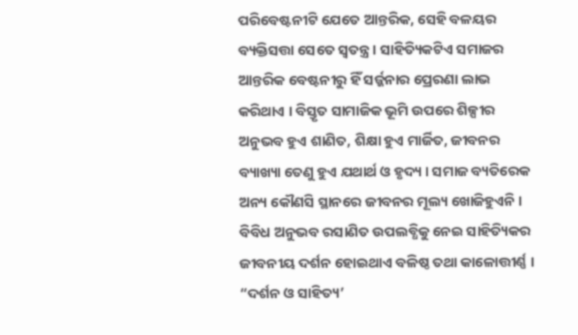ପରିବେଷ୍ଟନୀଟି ଯେତେ ଆନ୍ତରିକ, ସେହି ବଳୟର ବ୍ୟକ୍ତିସତ୍ତା ସେତେ ସ୍ୱତନ୍ତ୍ର । ସାହିତ୍ୟିକଟିଏ ସମାଜର ଆନ୍ତରିକ ବେଷ୍ଟନୀରୁ ହିଁ ସର୍ଜ୍ଜନାର ପ୍ରେରଣା ଲାଭ କରିଥାଏ । ବିସ୍ତୃତ ସାମାଜିକ ଭୂମି ଉପରେ ଶିଳ୍ପୀର ଅନୁଭବ ହୁଏ ଶାଣିତ, ଶିକ୍ଷା ହୁଏ ମାର୍ଜିତ, ଜୀବନର ବ୍ୟାଖ୍ୟା ତେଣୁ ହୁଏ ଯଥାର୍ଥ ଓ ହୃଦ୍ୟ । ସମାଜ ବ୍ୟତିରେକ ଅନ୍ୟ କୌଣସି ସ୍ଥାନରେ ଜୀବନର ମୂଲ୍ୟ ଖୋଜିହୁଏନି । ବିବିଧ ଅନୁଭବ ରସାଣିତ ଉପଲବ୍ଧିକୁ ନେଇ ସାହିତ୍ୟିକର ଜୀବନୀୟ ଦର୍ଶନ ହୋଇଥାଏ ବଳିଷ୍ଠ ତଥା କାଳୋତ୍ତୀର୍ଣ୍ଣ । “ଦର୍ଶନ ଓ ସାହିତ୍ୟ’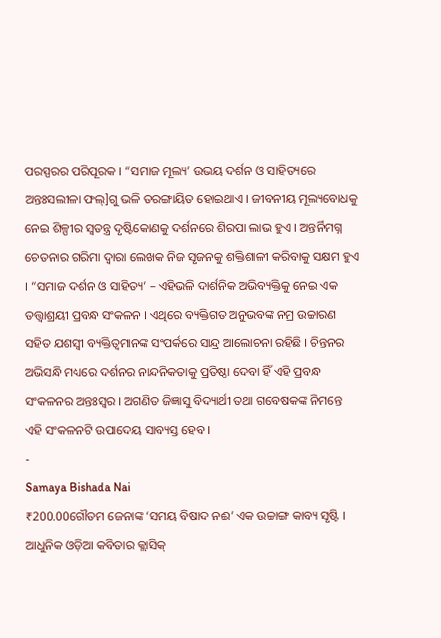ପରସ୍ପରର ପରିପୂରକ । “ସମାଜ ମୂଲ୍ୟ’ ଉଭୟ ଦର୍ଶନ ଓ ସାହିତ୍ୟରେ ଅନ୍ତଃସଲୀଳା ଫଲ୍]ଗୁ ଭଳି ତରଙ୍ଗାୟିତ ହୋଇଥାଏ । ଜୀବନୀୟ ମୂଲ୍ୟବୋଧକୁ ନେଇ ଶିଳ୍ପୀର ସ୍ୱତନ୍ତ୍ର ଦୃଷ୍ଟିକୋଣକୁ ଦର୍ଶନରେ ଶିରପା ଲାଭ ହୁଏ । ଅନ୍ତର୍ନିମଗ୍ନ ଚେତନାର ଗରିମା ଦ୍ୱାରା ଲେଖକ ନିଜ ସୃଜନକୁ ଶକ୍ତିଶାଳୀ କରିବାକୁ ସକ୍ଷମ ହୁଏ । “ସମାଜ ଦର୍ଶନ ଓ ସାହିତ୍ୟ’ – ଏହିଭଳି ଦାର୍ଶନିକ ଅଭିବ୍ୟକ୍ତିକୁ ନେଇ ଏକ ତତ୍ତ୍ୱାଶ୍ରୟୀ ପ୍ରବନ୍ଧ ସଂକଳନ । ଏଥିରେ ବ୍ୟକ୍ତିଗତ ଅନୁଭବଙ୍କ ନମ୍ର ଉଚ୍ଚାରଣ ସହିତ ଯଶସ୍ୱୀ ବ୍ୟକ୍ତିତ୍ୱମାନଙ୍କ ସଂପର୍କରେ ସାନ୍ଦ୍ର ଆଲୋଚନା ରହିଛି । ଚିନ୍ତନର ଅଭିସନ୍ଧି ମଧ୍ୟରେ ଦର୍ଶନର ନାନ୍ଦନିକତାକୁ ପ୍ରତିଷ୍ଠା ଦେବା ହିଁ ଏହି ପ୍ରବନ୍ଧ ସଂକଳନର ଅନ୍ତଃସ୍ୱର । ଅଗଣିତ ଜିଜ୍ଞାସୁ ବିଦ୍ୟାର୍ଥୀ ତଥା ଗବେଷକଙ୍କ ନିମନ୍ତେ ଏହି ସଂକଳନଟି ଉପାଦେୟ ସାବ୍ୟସ୍ତ ହେବ ।
-
Samaya Bishada Nai
₹200.00ଗୌତମ ଜେନାଙ୍କ ‘ସମୟ ବିଷାଦ ନଈ’ ଏକ ଉଚ୍ଚାଙ୍ଗ କାବ୍ୟ ସୃଷ୍ଟି । ଆଧୁନିକ ଓଡ଼ିଆ କବିତାର କ୍ଲାସିକ୍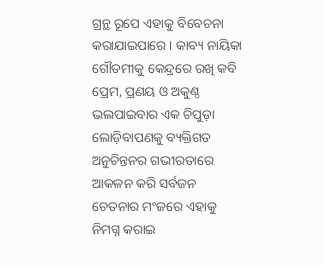ଗ୍ରନ୍ଥ ରୂପେ ଏହାକୁ ବିବେଚନା କରାଯାଇପାରେ । କାବ୍ୟ ନାୟିକା ଗୌତମୀକୁ କେନ୍ଦ୍ରରେ ରଖି କବି ପ୍ରେମ, ପ୍ରଣୟ ଓ ଅକୁଣ୍ଠ ଭଲପାଇବାର ଏକ ଚିପୁଡ଼ା ଲୋଡ଼ିବାପଣକୁ ବ୍ୟକ୍ତିଗତ ଅନୁଚିନ୍ତନର ଗଭୀରତାରେ ଆକଳନ କରି ସର୍ବଜନ ଚେତନାର ମଂଜରେ ଏହାକୁ ନିମଗ୍ନ କରାଇ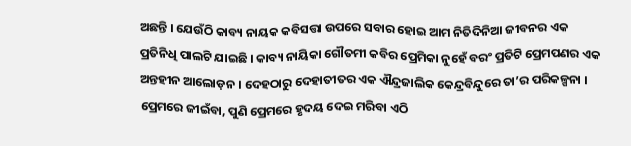ଅଛନ୍ତି । ଯେଉଁଠି କାବ୍ୟ ନାୟକ କବିସତ୍ତା ଉପରେ ସବାର ହୋଇ ଆମ ନିତିଦିନିଆ ଜୀବନର ଏକ ପ୍ରତିନିଧି ପାଲଟି ଯାଇଛି । କାବ୍ୟ ନାୟିକା ଗୌତମୀ କବିର ପ୍ରେମିକା ନୁହେଁ ବରଂ ପ୍ରତିଟି ପ୍ରେମପଣର ଏକ ଅନ୍ତହୀନ ଆଲୋଡ଼ନ । ଦେହଠାରୁ ଦେହାତୀତର ଏକ ଐନ୍ଦ୍ରଜାଲିକ କେନ୍ଦ୍ରବିନ୍ଦୁରେ ତା’ର ପରିକଳ୍ପନା । ପ୍ରେମରେ ଜୀଇଁବା, ପୁଣି ପ୍ରେମରେ ହୃଦୟ ଦେଇ ମରିବା ଏଠି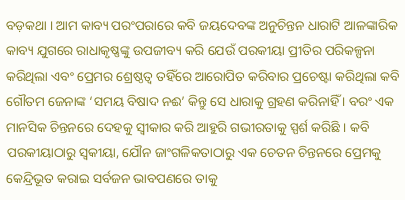ବଡ଼କଥା । ଆମ କାବ୍ୟ ପରଂପରାରେ କବି ଜୟଦେବଙ୍କ ଅନୁଚିନ୍ତନ ଧାରାଟି ଆଳଙ୍କାରିକ କାବ୍ୟ ଯୁଗରେ ରାଧାକୃଷ୍ଣଙ୍କୁ ଉପଜୀବ୍ୟ କରି ଯେଉଁ ପରକୀୟା ପ୍ରୀତିର ପରିକଳ୍ପନା କରିଥିଲା ଏବଂ ପ୍ରେମର ଶ୍ରେଷ୍ଠତ୍ୱ ତହିଁରେ ଆରୋପିତ କରିବାର ପ୍ରଚେଷ୍ଟା କରିଥିଲା କବି ଗୌତମ ଜେନାଙ୍କ ‘ସମୟ ବିଷାଦ ନଈ’ କିନ୍ତୁ ସେ ଧାରାକୁ ଗ୍ରହଣ କରିନାହିଁ । ବରଂ ଏକ ମାନସିକ ଚିନ୍ତନରେ ଦେହକୁ ସ୍ୱୀକାର କରି ଆହୁରି ଗଭୀରତାକୁ ସ୍ପର୍ଶ କରିଛି । କବି ପରକୀୟାଠାରୁ ସ୍ୱକୀୟା, ଯୌନ ଜାଂଗଳିକତାଠାରୁ ଏକ ଚେତନ ଚିନ୍ତନରେ ପ୍ରେମକୁ କେନ୍ଦ୍ରିଭୂତ କରାଇ ସର୍ବଜନ ଭାବପଣରେ ତାକୁ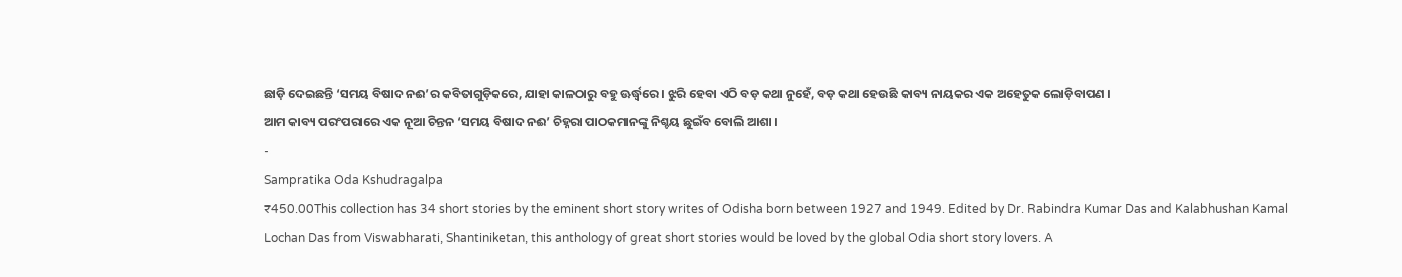ଛାଡ଼ି ଦେଇଛନ୍ତି ‘ସମୟ ବିଷାଦ ନଈ’ର କବିତାଗୁଡ଼ିକରେ, ଯାହା କାଳଠାରୁ ବହୁ ଊର୍ଦ୍ଧ୍ୱରେ । ଝୁରି ହେବା ଏଠି ବଡ଼ କଥା ନୁହେଁ, ବଡ଼ କଥା ହେଉଛି କାବ୍ୟ ନାୟକର ଏକ ଅହେତୁକ ଲୋଡ଼ିବାପଣ ।
ଆମ କାବ୍ୟ ପରଂପରାରେ ଏକ ନୂଆ ଚିନ୍ତନ ‘ସମୟ ବିଷାଦ ନଈ’ ଚିହ୍ନରା ପାଠକମାନଙ୍କୁ ନିଶ୍ଚୟ ଛୁଇଁବ ବୋଲି ଆଶା ।
-
Sampratika Oda Kshudragalpa
₹450.00This collection has 34 short stories by the eminent short story writes of Odisha born between 1927 and 1949. Edited by Dr. Rabindra Kumar Das and Kalabhushan Kamal Lochan Das from Viswabharati, Shantiniketan, this anthology of great short stories would be loved by the global Odia short story lovers. A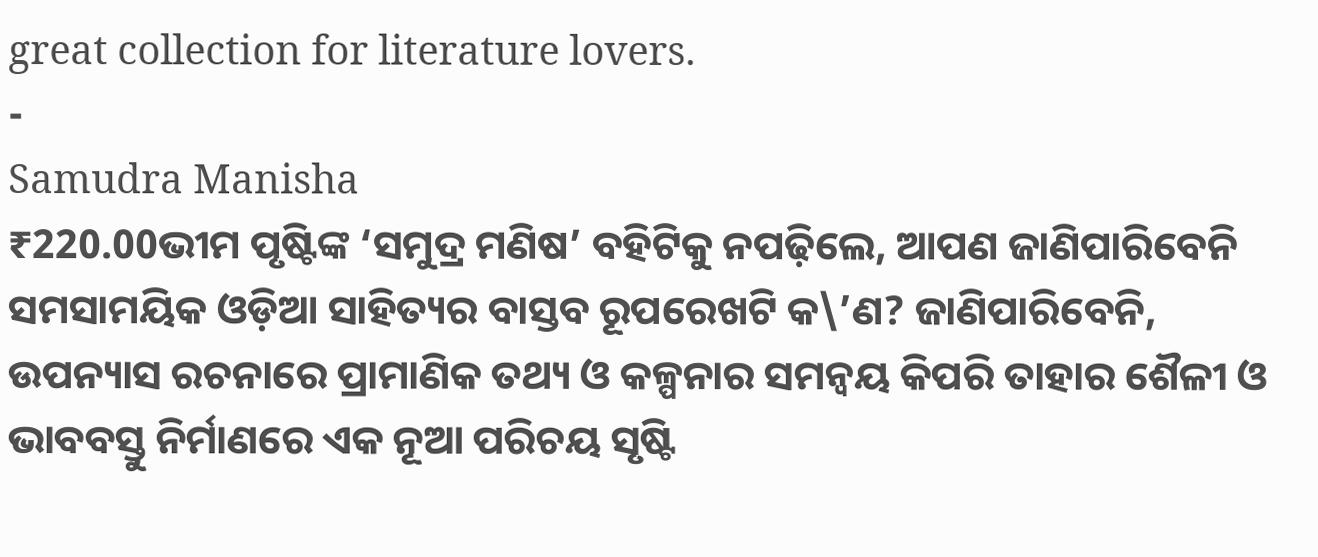great collection for literature lovers.
-
Samudra Manisha
₹220.00ଭୀମ ପୃଷ୍ଟିଙ୍କ ‘ସମୁଦ୍ର ମଣିଷ’ ବହିଟିକୁ ନପଢ଼ିଲେ, ଆପଣ ଜାଣିପାରିବେନି ସମସାମୟିକ ଓଡ଼ିଆ ସାହିତ୍ୟର ବାସ୍ତବ ରୂପରେଖଟି କ\’ଣ? ଜାଣିପାରିବେନି, ଉପନ୍ୟାସ ରଚନାରେ ପ୍ରାମାଣିକ ତଥ୍ୟ ଓ କଳ୍ପନାର ସମନ୍ୱୟ କିପରି ତାହାର ଶୈଳୀ ଓ ଭାବବସ୍ତୁ ନିର୍ମାଣରେ ଏକ ନୂଆ ପରିଚୟ ସୃଷ୍ଟି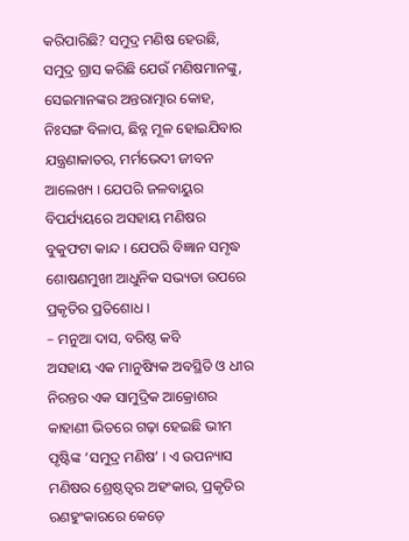କରିପାରିଛି? ସମୁଦ୍ର ମଣିଷ ହେଉଛି, ସମୁଦ୍ର ଗ୍ରାସ କରିଛି ଯେଉଁ ମଣିଷମାନଙ୍କୁ, ସେଇମାନଙ୍କର ଅନ୍ତରାତ୍ମାର କୋହ, ନିଃସଙ୍ଗ ବିଳାପ, ଛିନ୍ନ ମୂଳ ହୋଇଯିବାର ଯନ୍ତ୍ରଣାକାତର, ମର୍ମଭେଦୀ ଜୀବନ ଆଲେଖ୍ୟ । ଯେପରି ଜଳବାୟୁର ବିପର୍ଯ୍ୟୟରେ ଅସହାୟ ମଣିଷର ବୁକୁଫଟା କାନ୍ଦ । ଯେପରି ବିଜ୍ଞାନ ସମୃଦ୍ଧ ଶୋଷଣମୁଖୀ ଆଧୁନିକ ସଭ୍ୟତା ଉପରେ ପ୍ରକୃତିର ପ୍ରତିଶୋଧ ।
– ମନୁଆ ଦାସ, ବରିଷ୍ଠ କବି
ଅସହାୟ ଏକ ମାନୁଷ୍ୟିକ ଅବସ୍ଥିତି ଓ ଧୀର ନିରନ୍ତର ଏକ ସାମୁଦ୍ରିକ ଆକ୍ରୋଶର କାହାଣୀ ଭିତରେ ଗଢ଼ା ହେଇଛି ଭୀମ ପୃଷ୍ଟିଙ୍କ ‘ସମୁଦ୍ର ମଣିଷ’ । ଏ ଉପନ୍ୟାସ ମଣିଷର ଶ୍ରେଷ୍ଠତ୍ୱର ଅହଂକାର, ପ୍ରକୃତିର ରଣହୁଂକାରରେ କେଡ଼େ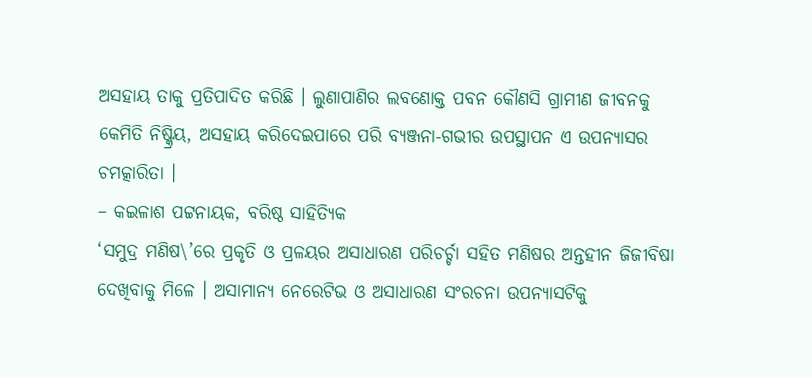ଅସହାୟ ତାକୁ ପ୍ରତିପାଦିତ କରିଛି । ଲୁଣାପାଣିର ଲବଣୋକ୍ତ ପବନ କୌଣସି ଗ୍ରାମୀଣ ଜୀବନକୁ କେମିତି ନିଷ୍କ୍ରିୟ, ଅସହାୟ କରିଦେଇପାରେ ପରି ବ୍ୟଞ୍ଜନା-ଗଭୀର ଉପସ୍ଥାପନ ଏ ଉପନ୍ୟାସର ଚମତ୍କାରିତା ।
– କଇଳାଶ ପଟ୍ଟନାୟକ, ବରିଷ୍ଠ ସାହିତ୍ୟିକ
‘ସମୁଦ୍ର ମଣିଷ\’ରେ ପ୍ରକୃତି ଓ ପ୍ରଳୟର ଅସାଧାରଣ ପରିଚର୍ଚ୍ଚା ସହିତ ମଣିଷର ଅନ୍ତହୀନ ଜିଜୀବିଷା ଦେଖିବାକୁ ମିଳେ । ଅସାମାନ୍ୟ ନେରେଟିଭ ଓ ଅସାଧାରଣ ସଂରଚନା ଉପନ୍ୟାସଟିକୁ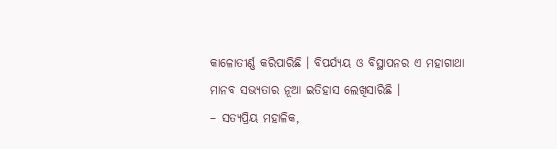କାଳୋତୀର୍ଣ୍ଣ କରିପାରିଛି । ବିପର୍ଯ୍ୟୟ ଓ ବିସ୍ଥାପନର ଏ ମହାଗାଥା ମାନବ ସଭ୍ୟତାର ନୂଆ ଇତିହାସ ଲେଖିସାରିଛି ।
– ସତ୍ୟପ୍ରିୟ ମହାଳିକ,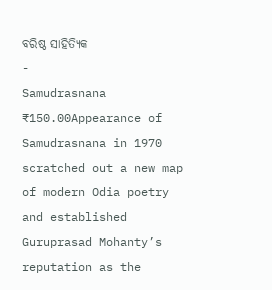ବରିଷ୍ଠ ସାହିତ୍ୟିକ
-
Samudrasnana
₹150.00Appearance of Samudrasnana in 1970 scratched out a new map of modern Odia poetry and established Guruprasad Mohanty’s reputation as the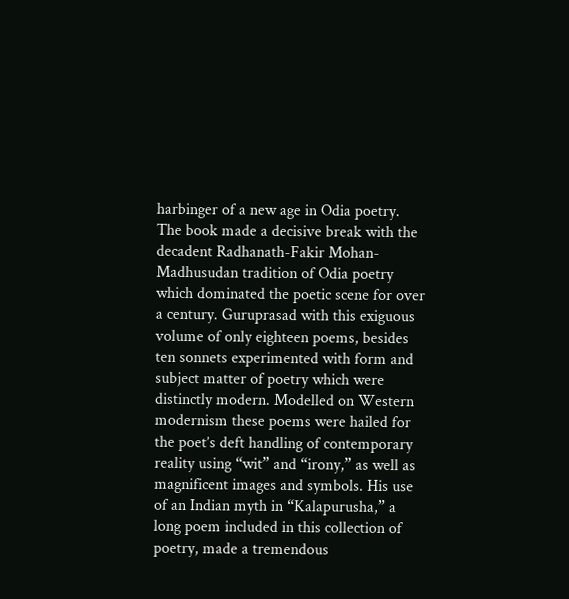harbinger of a new age in Odia poetry. The book made a decisive break with the decadent Radhanath-Fakir Mohan- Madhusudan tradition of Odia poetry which dominated the poetic scene for over a century. Guruprasad with this exiguous volume of only eighteen poems, besides ten sonnets experimented with form and subject matter of poetry which were distinctly modern. Modelled on Western modernism these poems were hailed for the poet’s deft handling of contemporary reality using “wit” and “irony,” as well as magnificent images and symbols. His use of an Indian myth in “Kalapurusha,” a long poem included in this collection of poetry, made a tremendous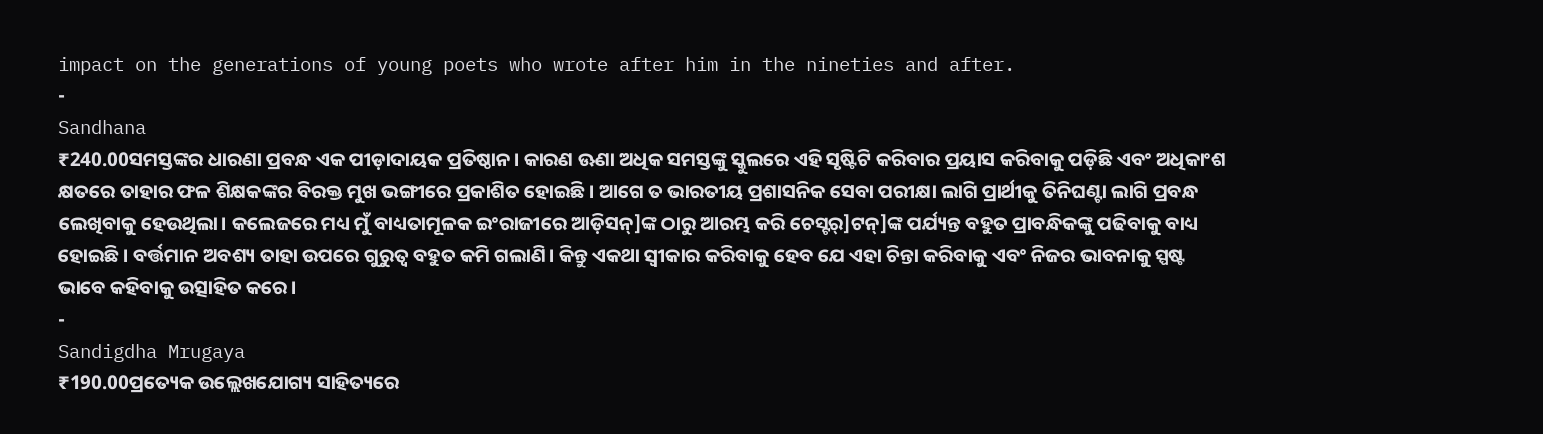impact on the generations of young poets who wrote after him in the nineties and after.
-
Sandhana
₹240.00ସମସ୍ତଙ୍କର ଧାରଣା ପ୍ରବନ୍ଧ ଏକ ପୀଡ଼ାଦାୟକ ପ୍ରତିଷ୍ଠାନ। କାରଣ ଊଣା ଅଧିକ ସମସ୍ତଙ୍କୁ ସ୍କୁଲରେ ଏହି ସୃଷ୍ଟିଟି କରିବାର ପ୍ରୟାସ କରିବାକୁ ପଡ଼ିଛି ଏବଂ ଅଧିକାଂଶ କ୍ଷତରେ ତାହାର ଫଳ ଶିକ୍ଷକଙ୍କର ବିରକ୍ତ ମୁଖ ଭଙ୍ଗୀରେ ପ୍ରକାଶିତ ହୋଇଛି। ଆଗେ ତ ଭାରତୀୟ ପ୍ରଶାସନିକ ସେବା ପରୀକ୍ଷା ଲାଗି ପ୍ରାର୍ଥୀକୁ ତିନିଘଣ୍ଟା ଲାଗି ପ୍ରବନ୍ଧ ଲେଖିବାକୁ ହେଉଥିଲା। କଲେଜରେ ମଧ୍ୟ ମୁଁ ବାଧ୍ୟତାମୂଳକ ଇଂରାଜୀରେ ଆଡ଼ିସନ୍]ଙ୍କ ଠାରୁ ଆରମ୍ଭ କରି ଚେସ୍ଟର୍]ଟନ୍]ଙ୍କ ପର୍ଯ୍ୟନ୍ତ ବହୁତ ପ୍ରାବନ୍ଧିକଙ୍କୁ ପଢିବାକୁ ବାଧ୍ୟ ହୋଇଛି। ବର୍ତ୍ତମାନ ଅବଶ୍ୟ ତାହା ଉପରେ ଗୁରୁତ୍ୱ ବହୁତ କମି ଗଲାଣି। କିନ୍ତୁ ଏକଥା ସ୍ୱୀକାର କରିବାକୁ ହେବ ଯେ ଏହା ଚିନ୍ତା କରିବାକୁ ଏବଂ ନିଜର ଭାବନାକୁ ସ୍ପଷ୍ଟ ଭାବେ କହିବାକୁ ଉତ୍ସାହିତ କରେ।
-
Sandigdha Mrugaya
₹190.00ପ୍ରତ୍ୟେକ ଉଲ୍ଲେଖଯୋଗ୍ୟ ସାହିତ୍ୟରେ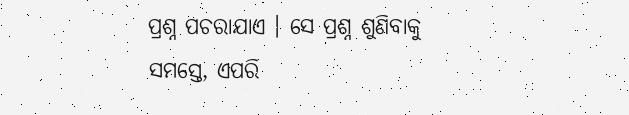ପ୍ରଶ୍ନ ପଚରାଯାଏ । ସେ ପ୍ରଶ୍ନ ଶୁଣିବାକୁ ସମସ୍ତେ, ଏପରି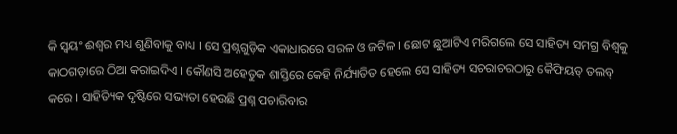କି ସ୍ୱୟଂ ଈଶ୍ୱର ମଧ୍ୟ ଶୁଣିବାକୁ ବାଧ୍ୟ । ସେ ପ୍ରଶ୍ନଗୁଡ଼ିକ ଏକାଧାରରେ ସରଳ ଓ ଜଟିଳ । ଛୋଟ ଛୁଆଟିଏ ମରିଗଲେ ସେ ସାହିତ୍ୟ ସମଗ୍ର ବିଶ୍ୱକୁ କାଠଗଡ଼ାରେ ଠିଆ କରାଇଦିଏ । କୌଣସି ଅହେତୁକ ଶାସ୍ତିରେ କେହି ନିର୍ଯ୍ୟାତିତ ହେଲେ ସେ ସାହିତ୍ୟ ସଚରାଚରଠାରୁ କୈଫିୟତ୍ ତଲବ୍ କରେ । ସାହିତ୍ୟିକ ଦୃଷ୍ଟିରେ ସଭ୍ୟତା ହେଉଛି ପ୍ରଶ୍ନ ପଚାରିବାର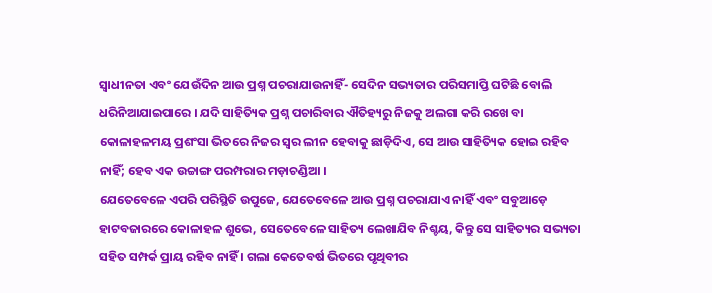ସ୍ୱାଧୀନତା ଏବଂ ଯେଉଁଦିନ ଆଉ ପ୍ରଶ୍ନ ପଚରାଯାଉନାହିଁ- ସେଦିନ ସଭ୍ୟତାର ପରିସମାପ୍ତି ଘଟିଛି ବୋଲି ଧରିନିଆଯାଇପାରେ । ଯଦି ସାହିତ୍ୟିକ ପ୍ରଶ୍ନ ପଚାରିବାର ଐତିହ୍ୟରୁ ନିଜକୁ ଅଲଗା କରି ରଖେ ବା କୋଳାହଳମୟ ପ୍ରଶଂସା ଭିତରେ ନିଜର ସ୍ୱର ଲୀନ ହେବାକୁ ଛାଡ଼ିଦିଏ, ସେ ଆଉ ସାହିତ୍ୟିକ ହୋଇ ରହିବ ନାହିଁ; ହେବ ଏକ ଉଚ୍ଚାଙ୍ଗ ପରମ୍ପରାର ମଡ଼ାଚଣ୍ଡିଆ ।
ଯେତେବେଳେ ଏପରି ପରିସ୍ଥିତି ଉପୁଜେ, ଯେତେବେଳେ ଆଉ ପ୍ରଶ୍ନ ପଚରାଯାଏ ନାହିଁ ଏବଂ ସବୁଆଡ଼େ ହାଟବଜାରରେ କୋଳାହଳ ଶୁଭେ, ସେତେବେଳେ ସାହିତ୍ୟ ଲେଖାଯିବ ନିଶ୍ଚୟ, କିନ୍ତୁ ସେ ସାହିତ୍ୟର ସଭ୍ୟତା ସହିତ ସମ୍ପର୍କ ପ୍ରାୟ ରହିବ ନାହିଁ । ଗଲା କେତେବର୍ଷ ଭିତରେ ପୃଥିବୀର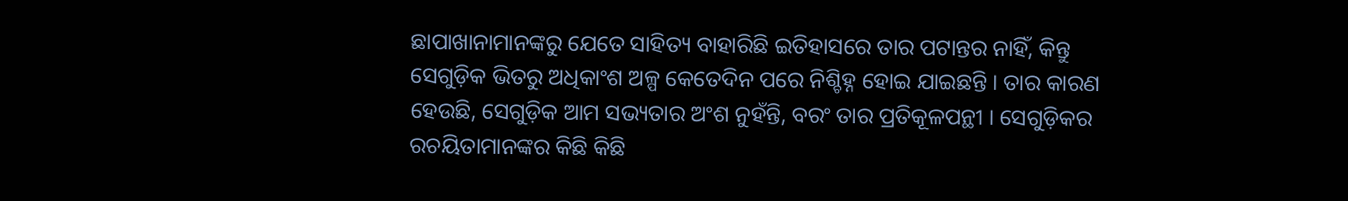ଛାପାଖାନାମାନଙ୍କରୁ ଯେତେ ସାହିତ୍ୟ ବାହାରିଛି ଇତିହାସରେ ତାର ପଟାନ୍ତର ନାହିଁ, କିନ୍ତୁ ସେଗୁଡ଼ିକ ଭିତରୁ ଅଧିକାଂଶ ଅଳ୍ପ କେତେଦିନ ପରେ ନିଶ୍ଚିହ୍ନ ହୋଇ ଯାଇଛନ୍ତି । ତାର କାରଣ ହେଉଛି, ସେଗୁଡ଼ିକ ଆମ ସଭ୍ୟତାର ଅଂଶ ନୁହଁନ୍ତି, ବରଂ ତାର ପ୍ରତିକୂଳପନ୍ଥୀ । ସେଗୁଡ଼ିକର ରଚୟିତାମାନଙ୍କର କିଛି କିଛି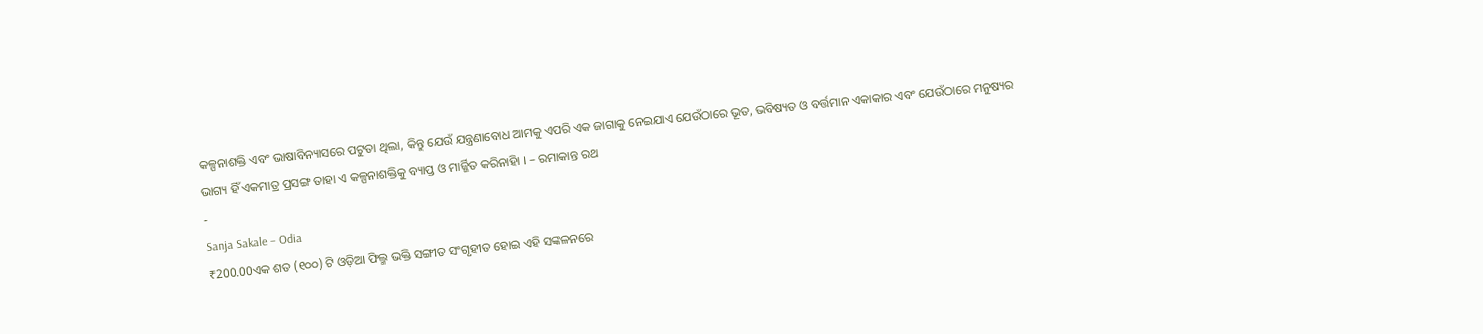କଳ୍ପନାଶକ୍ତି ଏବଂ ଭାଷାବିନ୍ୟାସରେ ପଟୁତା ଥିଲା, କିନ୍ତୁ ଯେଉଁ ଯନ୍ତ୍ରଣାବୋଧ ଆମକୁ ଏପରି ଏକ ଜାଗାକୁ ନେଇଯାଏ ଯେଉଁଠାରେ ଭୂତ, ଭବିଷ୍ୟତ ଓ ବର୍ତ୍ତମାନ ଏକାକାର ଏବଂ ଯେଉଁଠାରେ ମନୁଷ୍ୟର ଭାଗ୍ୟ ହିଁ ଏକମାତ୍ର ପ୍ରସଙ୍ଗ ତାହା ଏ କଳ୍ପନାଶକ୍ତିକୁ ବ୍ୟାପ୍ତ ଓ ମାର୍ଜ୍ଜିତ କରିନାହିା । – ରମାକାନ୍ତ ରଥ
-
Sanja Sakale – Odia
₹200.00ଏକ ଶତ (୧୦୦) ଟି ଓଡ଼ିଆ ଫିଲ୍ମ ଭକ୍ତି ସଙ୍ଗୀତ ସଂଗୃହୀତ ହୋଇ ଏହି ସଙ୍କଳନରେ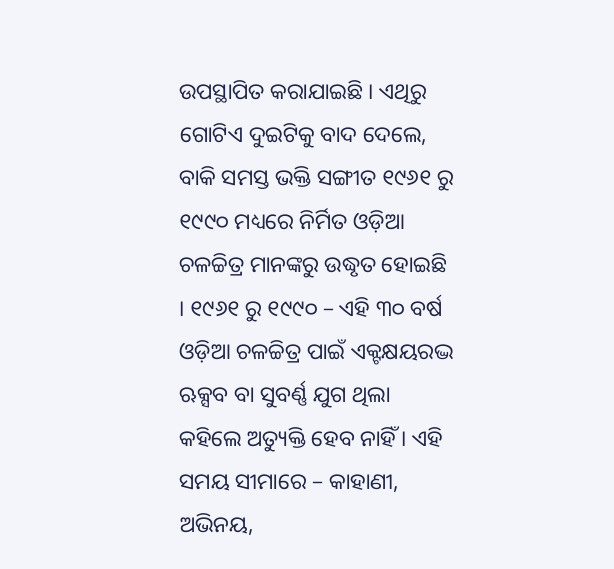ଉପସ୍ଥାପିତ କରାଯାଇଛି । ଏଥିରୁ ଗୋଟିଏ ଦୁଇଟିକୁ ବାଦ ଦେଲେ, ବାକି ସମସ୍ତ ଭକ୍ତି ସଙ୍ଗୀତ ୧୯୬୧ ରୁ ୧୯୯୦ ମଧ୍ୟରେ ନିର୍ମିତ ଓଡ଼ିଆ ଚଳଚ୍ଚିତ୍ର ମାନଙ୍କରୁ ଉଦ୍ଧୃତ ହୋଇଛି । ୧୯୬୧ ରୁ ୧୯୯୦ – ଏହି ୩୦ ବର୍ଷ ଓଡ଼ିଆ ଚଳଚ୍ଚିତ୍ର ପାଇଁ ଏକ୍ଟକ୍ଷୟରଦ୍ଭ ଋକ୍ସବ ବା ସୁବର୍ଣ୍ଣ ଯୁଗ ଥିଲା କହିଲେ ଅତ୍ୟୁକ୍ତି ହେବ ନାହିଁ । ଏହି ସମୟ ସୀମାରେ – କାହାଣୀ, ଅଭିନୟ,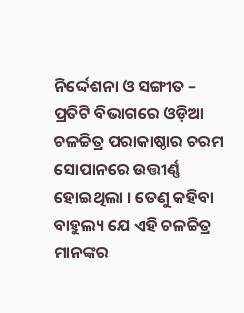ନିର୍ଦ୍ଦେଶନା ଓ ସଙ୍ଗୀତ – ପ୍ରତିଟି ବିଭାଗରେ ଓଡ଼ିଆ ଚଳଚ୍ଚିତ୍ର ପରାକାଷ୍ଠାର ଚରମ ସୋପାନରେ ଉତ୍ତୀର୍ଣ୍ଣ ହୋଇଥିଲା । ତେଣୁ କହିବା ବାହୁଲ୍ୟ ଯେ ଏହି ଚଳଚ୍ଚିତ୍ର ମାନଙ୍କର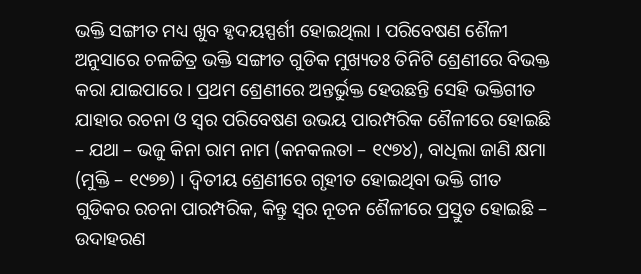ଭକ୍ତି ସଙ୍ଗୀତ ମଧ୍ୟ ଖୁବ ହୃଦୟସ୍ପର୍ଶୀ ହୋଇଥିଲା । ପରିବେଷଣ ଶୈଳୀ ଅନୁସାରେ ଚଳଚ୍ଚିତ୍ର ଭକ୍ତି ସଙ୍ଗୀତ ଗୁଡିକ ମୁଖ୍ୟତଃ ତିନିଟି ଶ୍ରେଣୀରେ ବିଭକ୍ତ କରା ଯାଇପାରେ । ପ୍ରଥମ ଶ୍ରେଣୀରେ ଅନ୍ତର୍ଭୁକ୍ତ ହେଉଛନ୍ତି ସେହି ଭକ୍ତିଗୀତ ଯାହାର ରଚନା ଓ ସ୍ୱର ପରିବେଷଣ ଉଭୟ ପାରମ୍ପରିକ ଶୈଳୀରେ ହୋଇଛି – ଯଥା – ଭଜୁ କିନା ରାମ ନାମ (କନକଲତା – ୧୯୭୪), ବାଧିଲା ଜାଣି କ୍ଷମା (ମୁକ୍ତି – ୧୯୭୭) । ଦ୍ୱିତୀୟ ଶ୍ରେଣୀରେ ଗୃହୀତ ହୋଇଥିବା ଭକ୍ତି ଗୀତ ଗୁଡିକର ରଚନା ପାରମ୍ପରିକ, କିନ୍ତୁ ସ୍ୱର ନୂତନ ଶୈଳୀରେ ପ୍ରସ୍ତୁତ ହୋଇଛି – ଉଦାହରଣ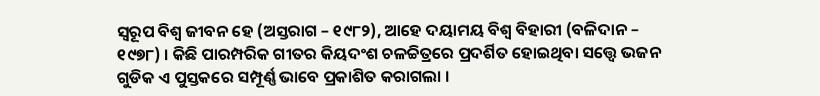ସ୍ୱରୂପ ବିଶ୍ୱ ଜୀବନ ହେ (ଅସ୍ତରାଗ – ୧୯୮୨), ଆହେ ଦୟାମୟ ବିଶ୍ୱ ବିହାରୀ (ବଳିଦାନ – ୧୯୭୮) । କିଛି ପାରମ୍ପରିକ ଗୀତର କିୟଦଂଶ ଚଳଚ୍ଚିତ୍ରରେ ପ୍ରଦର୍ଶିତ ହୋଇଥିବା ସତ୍ତ୍ୱେ ଭଜନ ଗୁଡିକ ଏ ପୁସ୍ତକରେ ସମ୍ପୂର୍ଣ୍ଣ ଭାବେ ପ୍ରକାଶିତ କରାଗଲା ।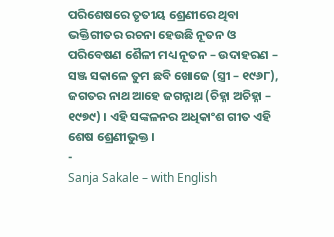ପରିଶେଷରେ ତୃତୀୟ ଶ୍ରେଣୀରେ ଥିବା ଭକ୍ତିଗୀତର ରଚନା ହେଉଛି ନୂତନ ଓ ପରିବେଷଣ ଶୈଳୀ ମଧ୍ୟ ନୂତନ – ଉଦାହରଣ – ସଞ୍ଜ ସକାଳେ ତୁମ ଛବି ଖୋଜେ (ସ୍ତ୍ରୀ – ୧୯୬୮), ଜଗତର ନାଥ ଆହେ ଜଗନ୍ନାଥ (ଚିହ୍ନା ଅଚିହ୍ନା – ୧୯୭୯) । ଏହି ସଙ୍କଳନର ଅଧିକାଂଶ ଗୀତ ଏହି ଶେଷ ଶ୍ରେଣୀଭୁକ୍ତ ।
-
Sanja Sakale – with English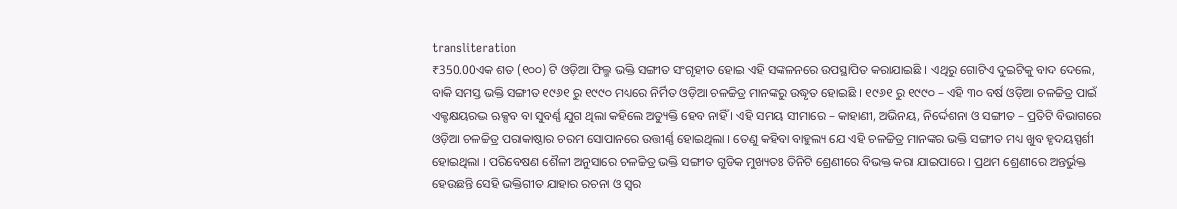transliteration
₹350.00ଏକ ଶତ (୧୦୦) ଟି ଓଡ଼ିଆ ଫିଲ୍ମ ଭକ୍ତି ସଙ୍ଗୀତ ସଂଗୃହୀତ ହୋଇ ଏହି ସଙ୍କଳନରେ ଉପସ୍ଥାପିତ କରାଯାଇଛି । ଏଥିରୁ ଗୋଟିଏ ଦୁଇଟିକୁ ବାଦ ଦେଲେ, ବାକି ସମସ୍ତ ଭକ୍ତି ସଙ୍ଗୀତ ୧୯୬୧ ରୁ ୧୯୯୦ ମଧ୍ୟରେ ନିର୍ମିତ ଓଡ଼ିଆ ଚଳଚ୍ଚିତ୍ର ମାନଙ୍କରୁ ଉଦ୍ଧୃତ ହୋଇଛି । ୧୯୬୧ ରୁ ୧୯୯୦ – ଏହି ୩୦ ବର୍ଷ ଓଡ଼ିଆ ଚଳଚ୍ଚିତ୍ର ପାଇଁ ଏକ୍ଟକ୍ଷୟରଦ୍ଭ ଋକ୍ସବ ବା ସୁବର୍ଣ୍ଣ ଯୁଗ ଥିଲା କହିଲେ ଅତ୍ୟୁକ୍ତି ହେବ ନାହିଁ । ଏହି ସମୟ ସୀମାରେ – କାହାଣୀ, ଅଭିନୟ, ନିର୍ଦ୍ଦେଶନା ଓ ସଙ୍ଗୀତ – ପ୍ରତିଟି ବିଭାଗରେ ଓଡ଼ିଆ ଚଳଚ୍ଚିତ୍ର ପରାକାଷ୍ଠାର ଚରମ ସୋପାନରେ ଉତ୍ତୀର୍ଣ୍ଣ ହୋଇଥିଲା । ତେଣୁ କହିବା ବାହୁଲ୍ୟ ଯେ ଏହି ଚଳଚ୍ଚିତ୍ର ମାନଙ୍କର ଭକ୍ତି ସଙ୍ଗୀତ ମଧ୍ୟ ଖୁବ ହୃଦୟସ୍ପର୍ଶୀ ହୋଇଥିଲା । ପରିବେଷଣ ଶୈଳୀ ଅନୁସାରେ ଚଳଚ୍ଚିତ୍ର ଭକ୍ତି ସଙ୍ଗୀତ ଗୁଡିକ ମୁଖ୍ୟତଃ ତିନିଟି ଶ୍ରେଣୀରେ ବିଭକ୍ତ କରା ଯାଇପାରେ । ପ୍ରଥମ ଶ୍ରେଣୀରେ ଅନ୍ତର୍ଭୁକ୍ତ ହେଉଛନ୍ତି ସେହି ଭକ୍ତିଗୀତ ଯାହାର ରଚନା ଓ ସ୍ୱର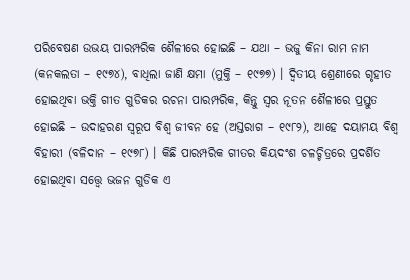ପରିବେଷଣ ଉଭୟ ପାରମ୍ପରିକ ଶୈଳୀରେ ହୋଇଛି – ଯଥା – ଭଜୁ କିନା ରାମ ନାମ (କନକଲତା – ୧୯୭୪), ବାଧିଲା ଜାଣି କ୍ଷମା (ମୁକ୍ତି – ୧୯୭୭) । ଦ୍ୱିତୀୟ ଶ୍ରେଣୀରେ ଗୃହୀତ ହୋଇଥିବା ଭକ୍ତି ଗୀତ ଗୁଡିକର ରଚନା ପାରମ୍ପରିକ, କିନ୍ତୁ ସ୍ୱର ନୂତନ ଶୈଳୀରେ ପ୍ରସ୍ତୁତ ହୋଇଛି – ଉଦାହରଣ ସ୍ୱରୂପ ବିଶ୍ୱ ଜୀବନ ହେ (ଅସ୍ତରାଗ – ୧୯୮୨), ଆହେ ଦୟାମୟ ବିଶ୍ୱ ବିହାରୀ (ବଳିଦାନ – ୧୯୭୮) । କିଛି ପାରମ୍ପରିକ ଗୀତର କିୟଦଂଶ ଚଳଚ୍ଚିତ୍ରରେ ପ୍ରଦର୍ଶିତ ହୋଇଥିବା ସତ୍ତ୍ୱେ ଭଜନ ଗୁଡିକ ଏ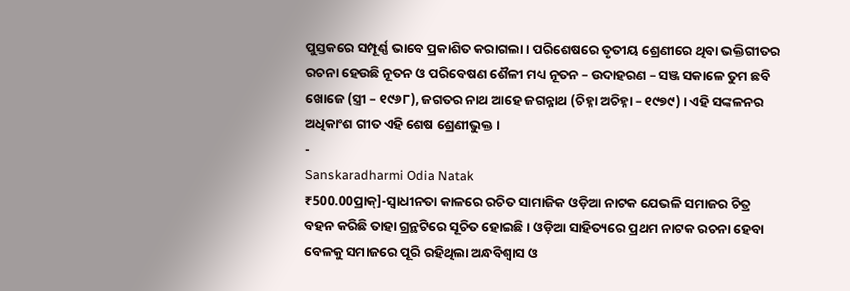ପୁସ୍ତକରେ ସମ୍ପୂର୍ଣ୍ଣ ଭାବେ ପ୍ରକାଶିତ କରାଗଲା । ପରିଶେଷରେ ତୃତୀୟ ଶ୍ରେଣୀରେ ଥିବା ଭକ୍ତିଗୀତର ରଚନା ହେଉଛି ନୂତନ ଓ ପରିବେଷଣ ଶୈଳୀ ମଧ୍ୟ ନୂତନ – ଉଦାହରଣ – ସଞ୍ଜ ସକାଳେ ତୁମ ଛବି ଖୋଜେ (ସ୍ତ୍ରୀ – ୧୯୬୮), ଜଗତର ନାଥ ଆହେ ଜଗନ୍ନାଥ (ଚିହ୍ନା ଅଚିହ୍ନା – ୧୯୭୯) । ଏହି ସଙ୍କଳନର ଅଧିକାଂଶ ଗୀତ ଏହି ଶେଷ ଶ୍ରେଣୀଭୁକ୍ତ ।
-
Sanskaradharmi Odia Natak
₹500.00ପ୍ରାକ୍]-ସ୍ୱାଧୀନତା କାଳରେ ରଚିତ ସାମାଜିକ ଓଡ଼ିଆ ନାଟକ ଯେଭଳି ସମାଜର ଚିତ୍ର ବହନ କରିଛି ତାହା ଗ୍ରନ୍ଥଟିରେ ସୂଚିତ ହୋଇଛି । ଓଡ଼ିଆ ସାହିତ୍ୟରେ ପ୍ରଥମ ନାଟକ ରଚନା ହେବା ବେଳକୁ ସମାଜରେ ପୂରି ରହିଥିଲା ଅନ୍ଧବିଶ୍ୱାସ ଓ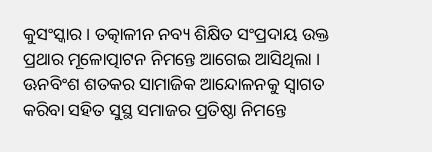କୁସଂସ୍କାର । ତତ୍କାଳୀନ ନବ୍ୟ ଶିକ୍ଷିତ ସଂପ୍ରଦାୟ ଉକ୍ତ ପ୍ରଥାର ମୂଳୋତ୍ପାଟନ ନିମନ୍ତେ ଆଗେଇ ଆସିଥିଲା । ଊନବିଂଶ ଶତକର ସାମାଜିକ ଆନ୍ଦୋଳନକୁ ସ୍ୱାଗତ କରିବା ସହିତ ସୁସ୍ଥ ସମାଜର ପ୍ରତିଷ୍ଠା ନିମନ୍ତେ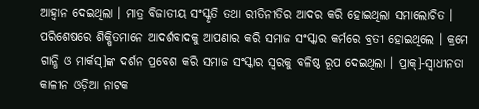ଆହ୍ୱାନ ଦେଇଥିଲା । ମାତ୍ର ବିଜାତୀୟ ସଂସ୍କୃତି ତଥା ରୀତିନୀତିର ଆଦର କରି ହୋଇଥିଲା ସମାଲୋଚିତ । ପରିଶେଷରେ ଶିକ୍ଷିତମାନେ ଆଦର୍ଶବାଦକୁ ଆପଣାର କରି ସମାଜ ସଂସ୍କାର କର୍ମରେ ବ୍ରତୀ ହୋଇଥିଲେ । କ୍ରମେ ଗାନ୍ଧି ଓ ମାର୍କସ୍]ଙ୍କ ଦର୍ଶନ ପ୍ରବେଶ କରି ସମାଜ ସଂସ୍କାର ସ୍ୱରକୁ ବଳିଷ୍ଠ ରୂପ ଦେଇଥିଲା । ପ୍ରାକ୍]-ସ୍ୱାଧୀନତା କାଳୀନ ଓଡ଼ିଆ ନାଟକ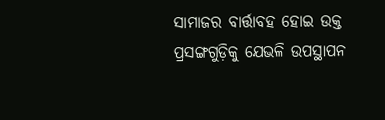ସାମାଜର ବାର୍ତ୍ତାବହ ହୋଇ ଉକ୍ତ ପ୍ରସଙ୍ଗଗୁଡ଼ିକୁ ଯେଭଳି ଉପସ୍ଥାପନ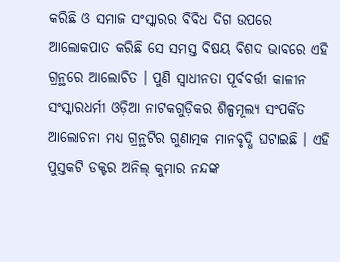କରିଛି ଓ ସମାଜ ସଂସ୍କାରର ବିବିଧ ଦିଗ ଉପରେ ଆଲୋକପାତ କରିଛି ସେ ସମସ୍ତ ବିଷୟ ବିଶଦ ଭାବରେ ଏହି ଗ୍ରନ୍ଥରେ ଆଲୋଚିତ । ପୁଣି ସ୍ୱାଧୀନତା ପୂର୍ବବର୍ତ୍ତୀ କାଳୀନ ସଂସ୍କାରଧର୍ମୀ ଓଡ଼ିଆ ନାଟକଗୁଡ଼ିକର ଶିଳ୍ପମୂଲ୍ୟ ସଂପର୍କିତ ଆଲୋଚନା ମଧ୍ୟ ଗ୍ରନ୍ଥଟିର ଗୁଣାତ୍ମକ ମାନବୃଦ୍ଧି ଘଟାଇଛି । ଏହି ପୁସ୍ତକଟି ଡକ୍ଟର ଅନିଲ୍ କୁମାର ନନ୍ଦଙ୍କ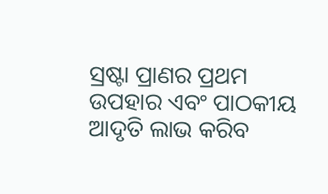ସ୍ରଷ୍ଟା ପ୍ରାଣର ପ୍ରଥମ ଉପହାର ଏବଂ ପାଠକୀୟ ଆଦୃତି ଲାଭ କରିବ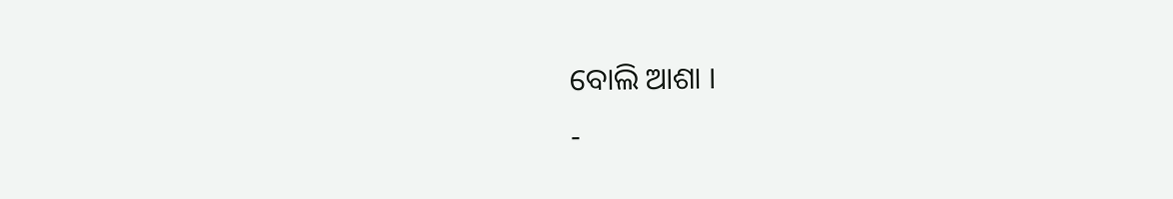ବୋଲି ଆଶା ।
-